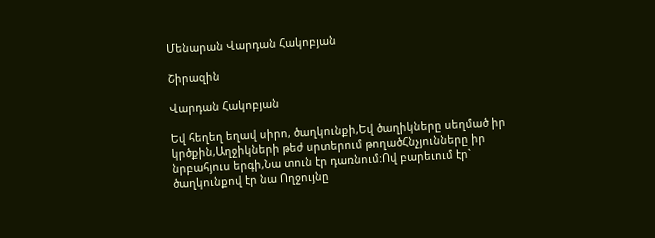Մենարան Վարդան Հակոբյան

Շիրազին

Վարդան Հակոբյան

Եվ հեղեղ եղավ սիրո, ծաղկունքի,Եվ ծաղիկները սեղմած իր կրծքին,Աղջիկների թեժ սրտերում թողածՀնչյունները իր նրբահյուս երգի,Նա տուն էր դառնում:Ով բարեւում էր` ծաղկունքով էր նա Ողջույնը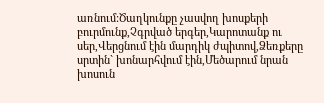առնում:Ծաղկունքը չասվող խոսքերի բուրմունք,Չգրված երգեր,Կարոտանք ու սեր,Վերցնում էին մարդիկ ժպիտով,Ձեռքերը սրտին` խոնարհվում էին,Մեծարում նրան խոսուն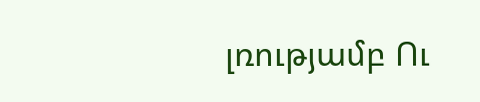լռությամբ Ու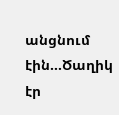անցնում էին…Ծաղիկ էր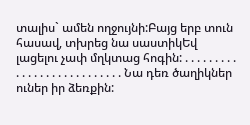տալիս` ամեն ողջույնի:Բայց երբ տուն հասավ, տխրեց նա սաստիկԵվ լացելու չափ մղկտաց հոգին: . . . . . . . . . . . . . . . . . . . . . . . . . . . Նա դեռ ծաղիկներ ուներ իր ձեռքին: